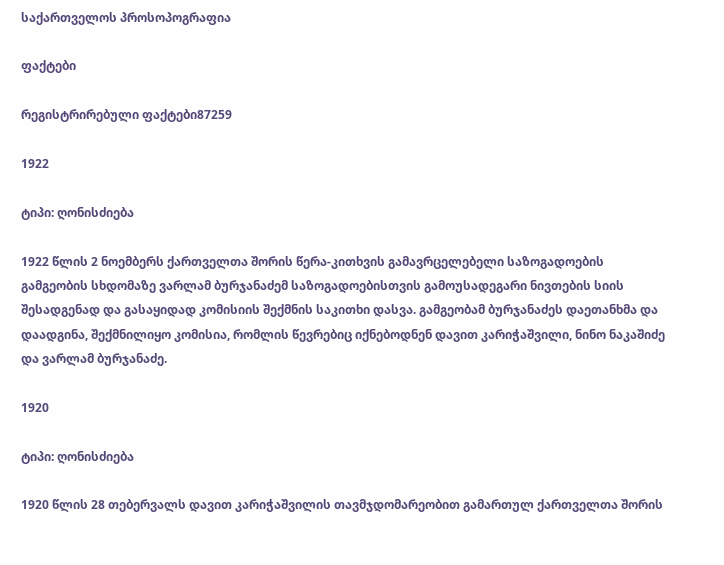საქართველოს პროსოპოგრაფია

ფაქტები

რეგისტრირებული ფაქტები87259

1922

ტიპი: ღონისძიება

1922 წლის 2 ნოემბერს ქართველთა შორის წერა-კითხვის გამავრცელებელი საზოგადოების გამგეობის სხდომაზე ვარლამ ბურჯანაძემ საზოგადოებისთვის გამოუსადეგარი ნივთების სიის შესადგენად და გასაყიდად კომისიის შექმნის საკითხი დასვა. გამგეობამ ბურჯანაძეს დაეთანხმა და დაადგინა, შექმნილიყო კომისია, რომლის წევრებიც იქნებოდნენ დავით კარიჭაშვილი, ნინო ნაკაშიძე და ვარლამ ბურჯანაძე.

1920

ტიპი: ღონისძიება

1920 წლის 28 თებერვალს დავით კარიჭაშვილის თავმჯდომარეობით გამართულ ქართველთა შორის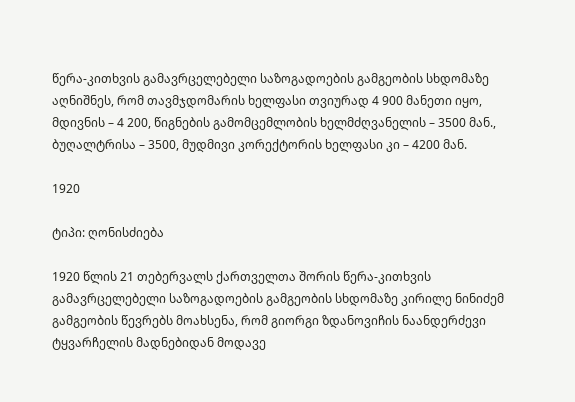წერა-კითხვის გამავრცელებელი საზოგადოების გამგეობის სხდომაზე აღნიშნეს, რომ თავმჯდომარის ხელფასი თვიურად 4 900 მანეთი იყო, მდივნის – 4 200, წიგნების გამომცემლობის ხელმძღვანელის – 3500 მან., ბუღალტრისა – 3500, მუდმივი კორექტორის ხელფასი კი – 4200 მან.

1920

ტიპი: ღონისძიება

1920 წლის 21 თებერვალს ქართველთა შორის წერა-კითხვის გამავრცელებელი საზოგადოების გამგეობის სხდომაზე კირილე ნინიძემ გამგეობის წევრებს მოახსენა, რომ გიორგი ზდანოვიჩის ნაანდერძევი ტყვარჩელის მადნებიდან მოდავე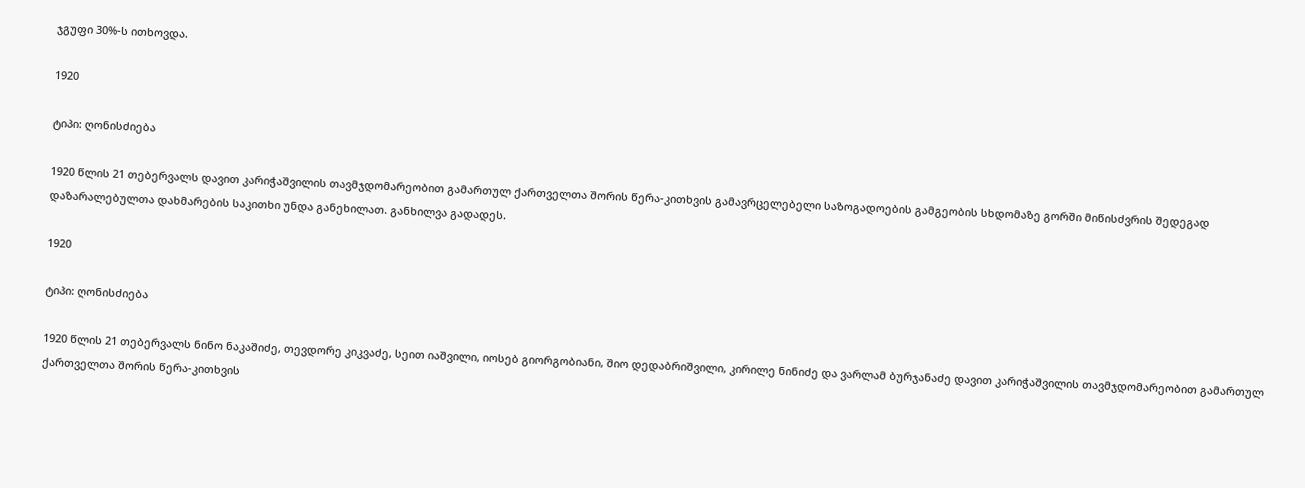ჯგუფი 30%-ს ითხოვდა.

1920

ტიპი: ღონისძიება

1920 წლის 21 თებერვალს დავით კარიჭაშვილის თავმჯდომარეობით გამართულ ქართველთა შორის წერა-კითხვის გამავრცელებელი საზოგადოების გამგეობის სხდომაზე გორში მიწისძვრის შედეგად დაზარალებულთა დახმარების საკითხი უნდა განეხილათ. განხილვა გადადეს.

1920

ტიპი: ღონისძიება

1920 წლის 21 თებერვალს ნინო ნაკაშიძე, თევდორე კიკვაძე, სეით იაშვილი, იოსებ გიორგობიანი, შიო დედაბრიშვილი, კირილე ნინიძე და ვარლამ ბურჯანაძე დავით კარიჭაშვილის თავმჯდომარეობით გამართულ ქართველთა შორის წერა-კითხვის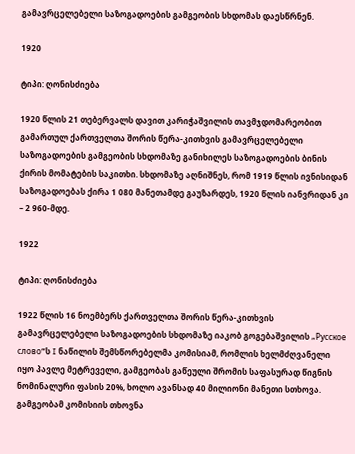გამავრცელებელი საზოგადოების გამგეობის სხდომას დაესწრნენ.

1920

ტიპი: ღონისძიება

1920 წლის 21 თებერვალს დავით კარიჭაშვილის თავმჯდომარეობით გამართულ ქართველთა შორის წერა-კითხვის გამავრცელებელი საზოგადოების გამგეობის სხდომაზე განიხილეს საზოგადოების ბინის ქირის მომატების საკითხი. სხდომაზე აღნიშნეს, რომ 1919 წლის ივნისიდან საზოგადოებას ქირა 1 080 მანეთამდე გაუზარდეს, 1920 წლის იანვრიდან კი – 2 960-მდე.

1922

ტიპი: ღონისძიება

1922 წლის 16 ნოემბერს ქართველთა შორის წერა-კითხვის გამავრცელებელი საზოგადოების სხდომაზე იაკობ გოგებაშვილის „Русское слово“ს I ნაწილის შემსწორებელმა კომისიამ, რომლის ხელმძღვანელი იყო პავლე მეტრეველი, გამგეობას გაწეული შრომის საფასურად წიგნის ნომინალური ფასის 20%, ხოლო ავანსად 40 მილიონი მანეთი სთხოვა. გამგეობამ კომისიის თხოვნა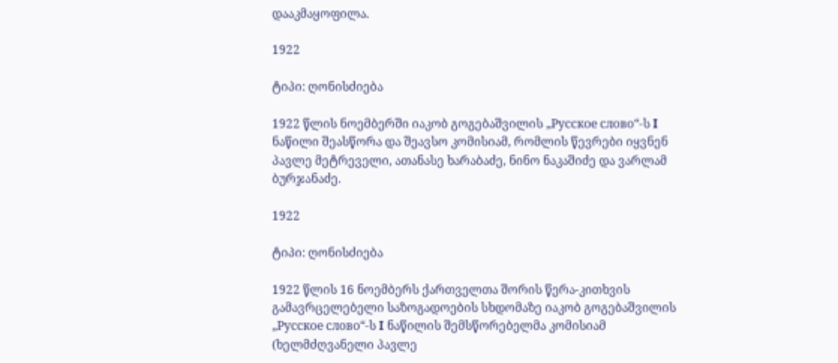დააკმაყოფილა.

1922

ტიპი: ღონისძიება

1922 წლის ნოემბერში იაკობ გოგებაშვილის „Русское слово“-ს I ნაწილი შეასწორა და შეავსო კომისიამ, რომლის წევრები იყვნენ პავლე მეტრეველი, ათანასე ხარაბაძე, ნინო ნაკაშიძე და ვარლამ ბურჯანაძე.

1922

ტიპი: ღონისძიება

1922 წლის 16 ნოემბერს ქართველთა შორის წერა-კითხვის გამავრცელებელი საზოგადოების სხდომაზე იაკობ გოგებაშვილის „Русское слово“-ს I ნაწილის შემსწორებელმა კომისიამ (ხელმძღვანელი პავლე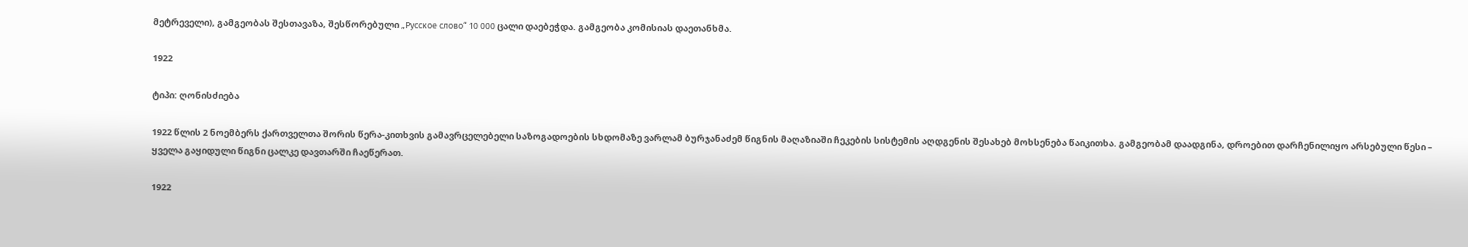მეტრეველი), გამგეობას შესთავაზა, შესწორებული „Русское слово“ 10 000 ცალი დაებეჭდა. გამგეობა კომისიას დაეთანხმა.

1922

ტიპი: ღონისძიება

1922 წლის 2 ნოემბერს ქართველთა შორის წერა-კითხვის გამავრცელებელი საზოგადოების სხდომაზე ვარლამ ბურჯანაძემ წიგნის მაღაზიაში ჩეკების სისტემის აღდგენის შესახებ მოხსენება წაიკითხა. გამგეობამ დაადგინა, დროებით დარჩენილიყო არსებული წესი – ყველა გაყიდული წიგნი ცალკე დავთარში ჩაეწერათ.

1922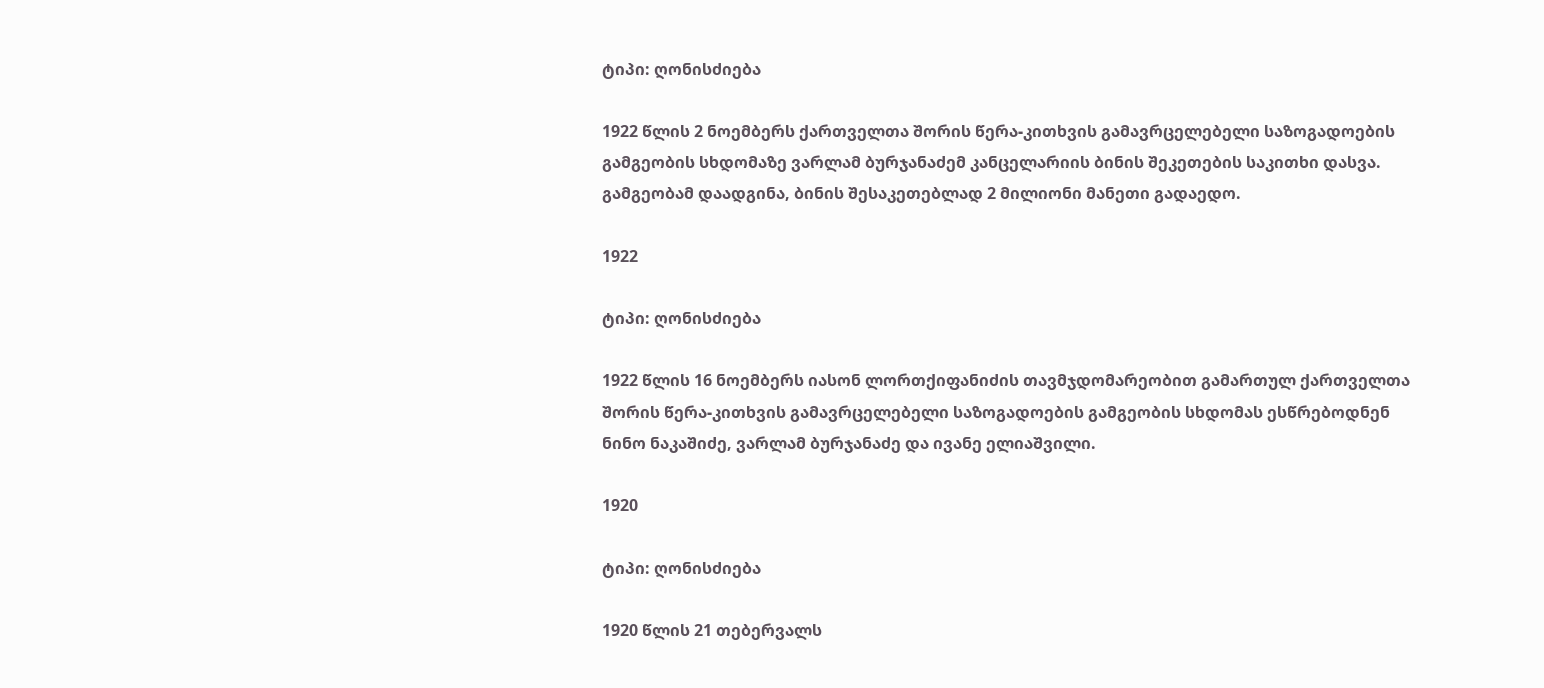ტიპი: ღონისძიება

1922 წლის 2 ნოემბერს ქართველთა შორის წერა-კითხვის გამავრცელებელი საზოგადოების გამგეობის სხდომაზე ვარლამ ბურჯანაძემ კანცელარიის ბინის შეკეთების საკითხი დასვა. გამგეობამ დაადგინა, ბინის შესაკეთებლად 2 მილიონი მანეთი გადაედო.

1922

ტიპი: ღონისძიება

1922 წლის 16 ნოემბერს იასონ ლორთქიფანიძის თავმჯდომარეობით გამართულ ქართველთა შორის წერა-კითხვის გამავრცელებელი საზოგადოების გამგეობის სხდომას ესწრებოდნენ ნინო ნაკაშიძე, ვარლამ ბურჯანაძე და ივანე ელიაშვილი.

1920

ტიპი: ღონისძიება

1920 წლის 21 თებერვალს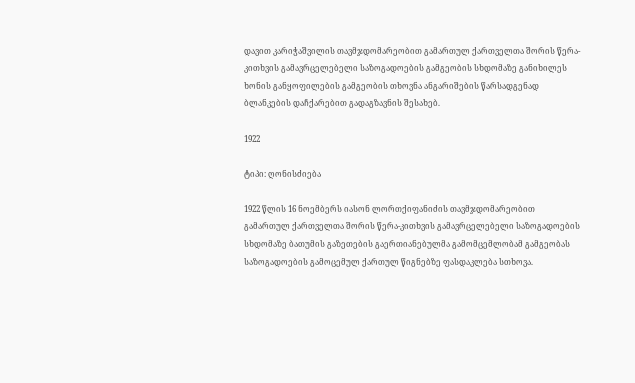დავით კარიჭაშვილის თავმჯდომარეობით გამართულ ქართველთა შორის წერა-კითხვის გამავრცელებელი საზოგადოების გამგეობის სხდომაზე განიხილეს ხონის განყოფილების გამგეობის თხოვნა ანგარიშების წარსადგენად ბლანკების დაჩქარებით გადაგზავნის შესახებ.

1922

ტიპი: ღონისძიება

1922 წლის 16 ნოემბერს იასონ ლორთქიფანიძის თავმჯდომარეობით გამართულ ქართველთა შორის წერა-კითხვის გამავრცელებელი საზოგადოების სხდომაზე ბათუმის გაზეთების გაერთიანებულმა გამომცემლობამ გამგეობას საზოგადოების გამოცემულ ქართულ წიგნებზე ფასდაკლება სთხოვა.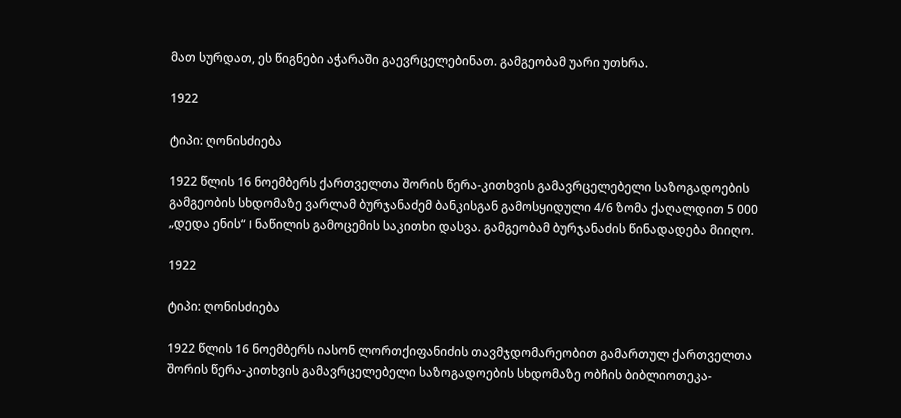მათ სურდათ, ეს წიგნები აჭარაში გაევრცელებინათ. გამგეობამ უარი უთხრა.

1922

ტიპი: ღონისძიება

1922 წლის 16 ნოემბერს ქართველთა შორის წერა-კითხვის გამავრცელებელი საზოგადოების გამგეობის სხდომაზე ვარლამ ბურჯანაძემ ბანკისგან გამოსყიდული 4/6 ზომა ქაღალდით 5 000 „დედა ენის“ I ნაწილის გამოცემის საკითხი დასვა. გამგეობამ ბურჯანაძის წინადადება მიიღო.

1922

ტიპი: ღონისძიება

1922 წლის 16 ნოემბერს იასონ ლორთქიფანიძის თავმჯდომარეობით გამართულ ქართველთა შორის წერა-კითხვის გამავრცელებელი საზოგადოების სხდომაზე ობჩის ბიბლიოთეკა-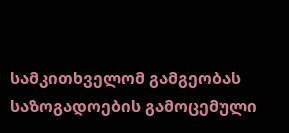სამკითხველომ გამგეობას საზოგადოების გამოცემული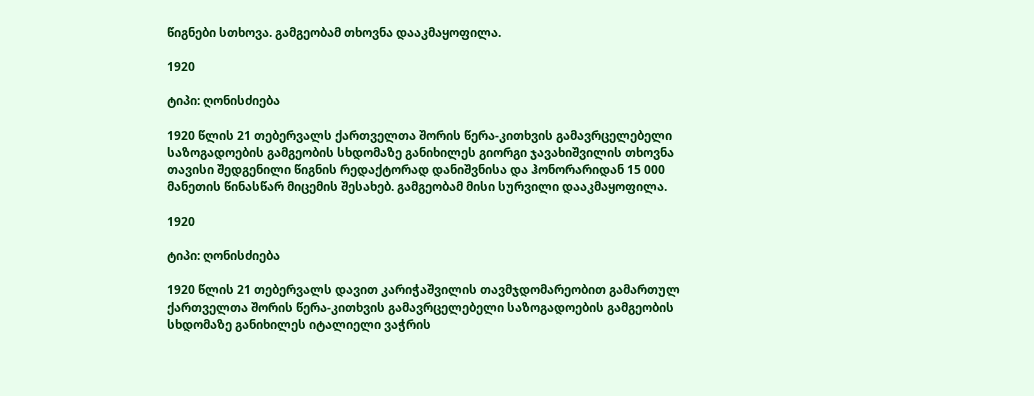წიგნები სთხოვა. გამგეობამ თხოვნა დააკმაყოფილა.

1920

ტიპი: ღონისძიება

1920 წლის 21 თებერვალს ქართველთა შორის წერა-კითხვის გამავრცელებელი საზოგადოების გამგეობის სხდომაზე განიხილეს გიორგი ჯავახიშვილის თხოვნა თავისი შედგენილი წიგნის რედაქტორად დანიშვნისა და ჰონორარიდან 15 000 მანეთის წინასწარ მიცემის შესახებ. გამგეობამ მისი სურვილი დააკმაყოფილა.

1920

ტიპი: ღონისძიება

1920 წლის 21 თებერვალს დავით კარიჭაშვილის თავმჯდომარეობით გამართულ ქართველთა შორის წერა-კითხვის გამავრცელებელი საზოგადოების გამგეობის სხდომაზე განიხილეს იტალიელი ვაჭრის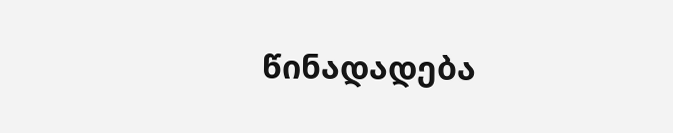წინადადება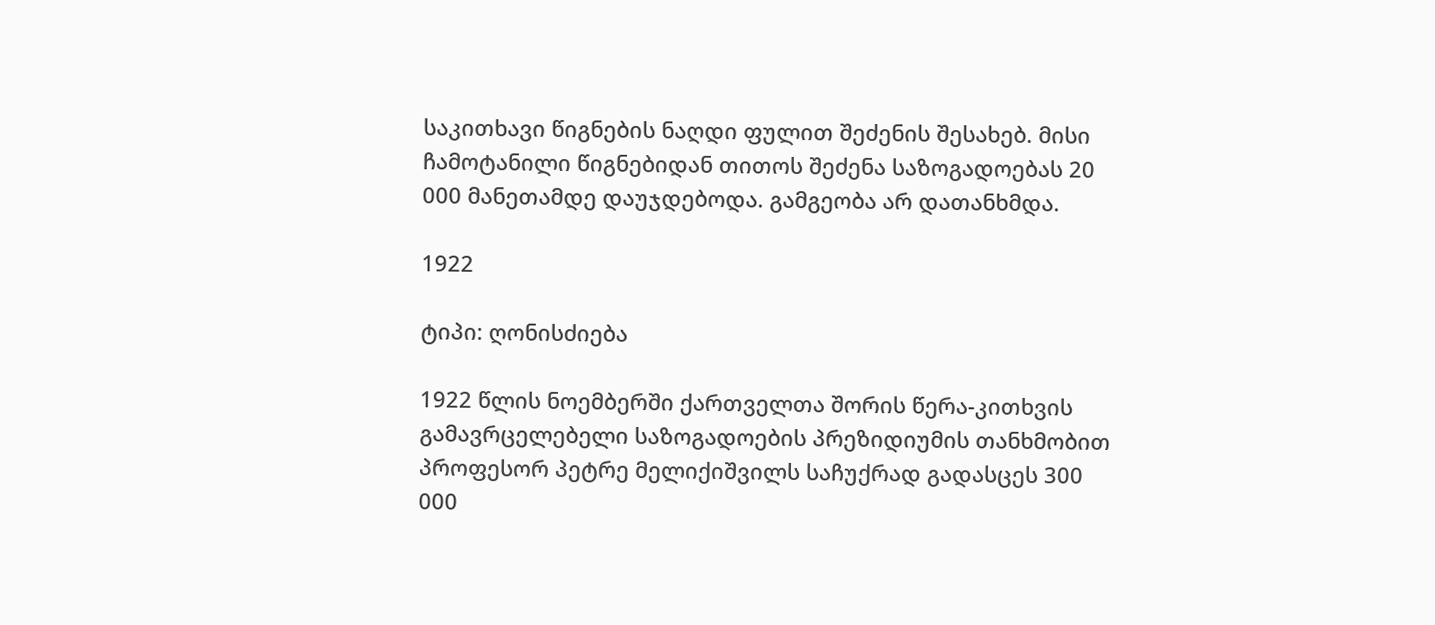საკითხავი წიგნების ნაღდი ფულით შეძენის შესახებ. მისი ჩამოტანილი წიგნებიდან თითოს შეძენა საზოგადოებას 20 000 მანეთამდე დაუჯდებოდა. გამგეობა არ დათანხმდა.

1922

ტიპი: ღონისძიება

1922 წლის ნოემბერში ქართველთა შორის წერა-კითხვის გამავრცელებელი საზოგადოების პრეზიდიუმის თანხმობით პროფესორ პეტრე მელიქიშვილს საჩუქრად გადასცეს 300 000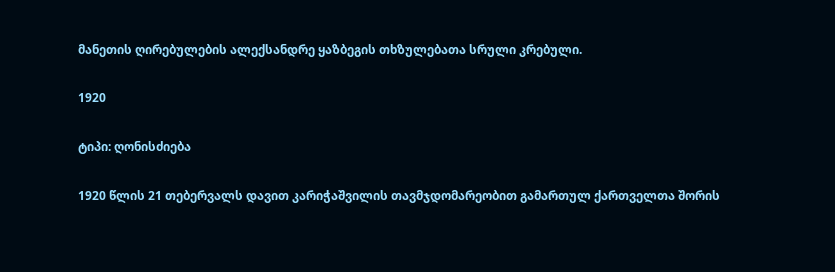მანეთის ღირებულების ალექსანდრე ყაზბეგის თხზულებათა სრული კრებული.

1920

ტიპი: ღონისძიება

1920 წლის 21 თებერვალს დავით კარიჭაშვილის თავმჯდომარეობით გამართულ ქართველთა შორის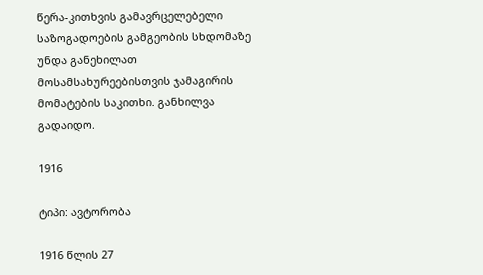წერა-კითხვის გამავრცელებელი საზოგადოების გამგეობის სხდომაზე უნდა განეხილათ მოსამსახურეებისთვის ჯამაგირის მომატების საკითხი. განხილვა გადაიდო.

1916

ტიპი: ავტორობა

1916 წლის 27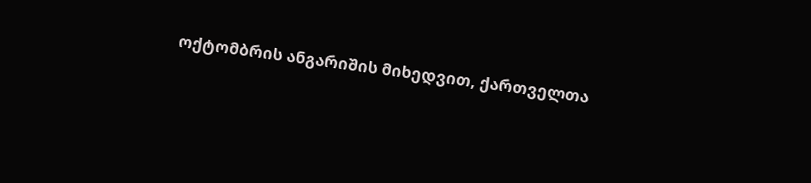ოქტომბრის ანგარიშის მიხედვით, ქართველთა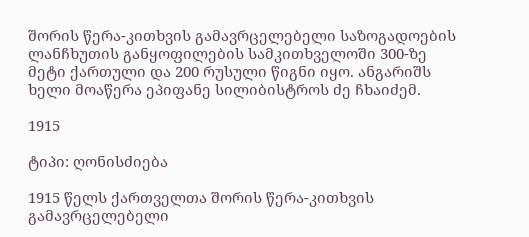შორის წერა-კითხვის გამავრცელებელი საზოგადოების ლანჩხუთის განყოფილების სამკითხველოში 300-ზე მეტი ქართული და 200 რუსული წიგნი იყო. ანგარიშს ხელი მოაწერა ეპიფანე სილიბისტროს ძე ჩხაიძემ.

1915

ტიპი: ღონისძიება

1915 წელს ქართველთა შორის წერა-კითხვის გამავრცელებელი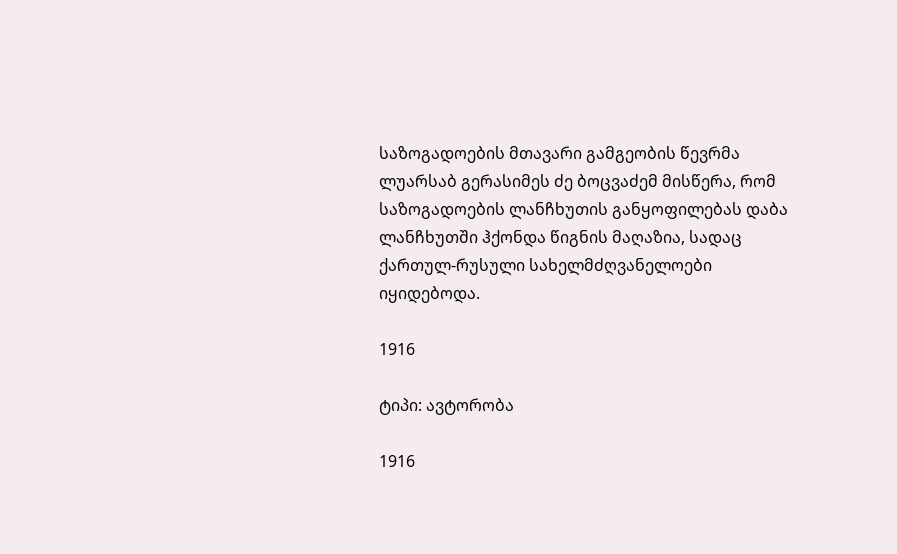საზოგადოების მთავარი გამგეობის წევრმა ლუარსაბ გერასიმეს ძე ბოცვაძემ მისწერა, რომ საზოგადოების ლანჩხუთის განყოფილებას დაბა ლანჩხუთში ჰქონდა წიგნის მაღაზია, სადაც ქართულ-რუსული სახელმძღვანელოები იყიდებოდა.

1916

ტიპი: ავტორობა

1916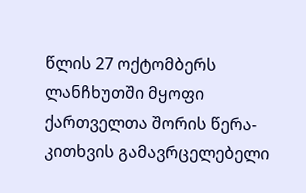წლის 27 ოქტომბერს ლანჩხუთში მყოფი ქართველთა შორის წერა-კითხვის გამავრცელებელი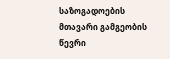საზოგადოების მთავარი გამგეობის წევრი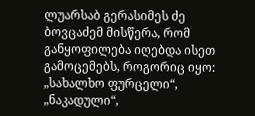ლუარსაბ გერასიმეს ძე ბოვცაძემ მისწერა, რომ განყოფილება იღებდა ისეთ გამოცემებს, როგორიც იყო: „სახალხო ფურცელი“, „ნაკადული“,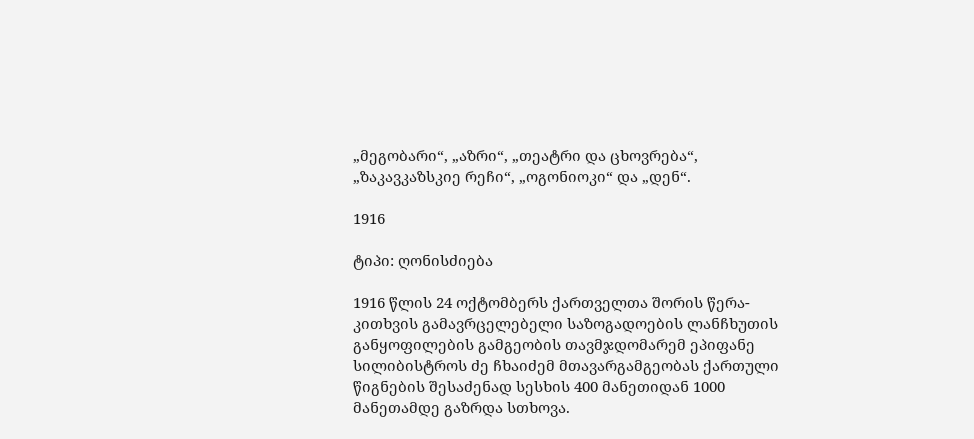„მეგობარი“, „აზრი“, „თეატრი და ცხოვრება“, „ზაკავკაზსკიე რეჩი“, „ოგონიოკი“ და „დენ“.

1916

ტიპი: ღონისძიება

1916 წლის 24 ოქტომბერს ქართველთა შორის წერა-კითხვის გამავრცელებელი საზოგადოების ლანჩხუთის განყოფილების გამგეობის თავმჯდომარემ ეპიფანე სილიბისტროს ძე ჩხაიძემ მთავარგამგეობას ქართული წიგნების შესაძენად სესხის 400 მანეთიდან 1000 მანეთამდე გაზრდა სთხოვა.